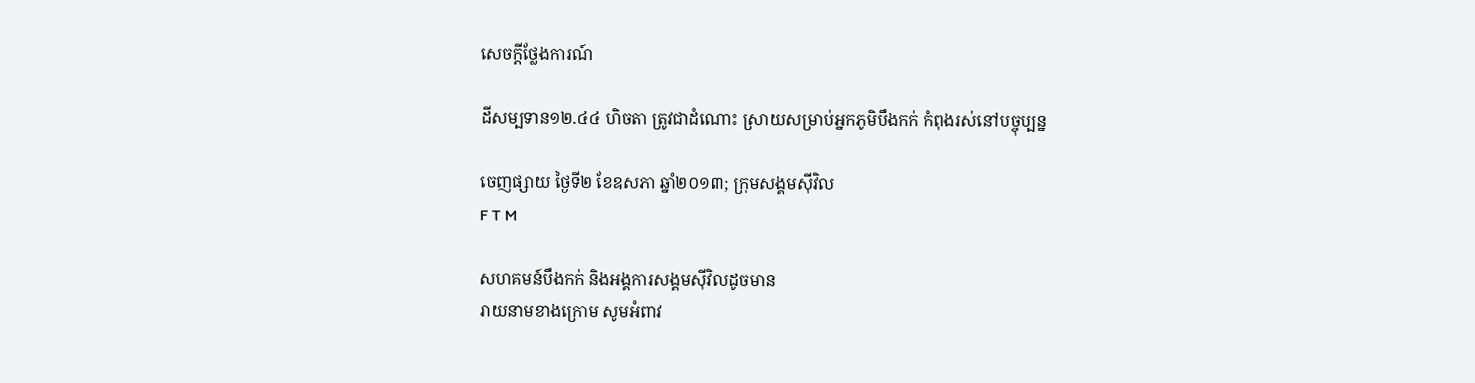សេចក្តីថ្លែងការណ៍

ដីសម្បទាន១២.៤៤ ហិចតា ត្រូវជាដំណោះ ស្រាយសម្រាប់អ្នកភូមិបឹងកក់ កំពុងរស់នៅបច្ចុប្បន្ន

ចេញផ្សាយ ថ្ងៃទី២ ខែឧសភា ឆ្នាំ២០១៣; ក្រុមសង្គមស៊ីវិល
F T M

សហគមន៍បឹងកក់ និងអង្គការសង្គមស៊ីវិលដូចមាន
រាយនាមខាងក្រោម សូមអំពាវ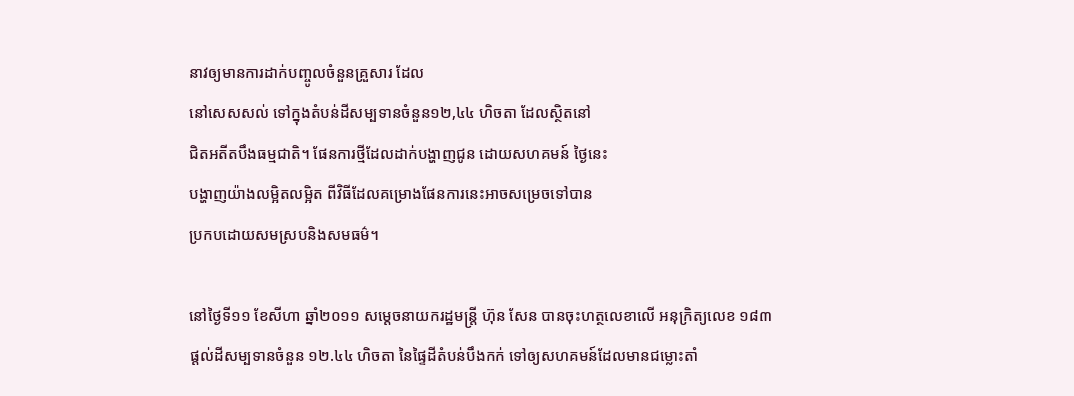នាវឲ្យមានការដាក់បញ្ចូលចំនួនគ្រួសារ ដែល
នៅសេសសល់ ទៅក្នុងតំបន់ដីសម្បទានចំនួន១២,៤៤ ហិចតា ដែលស្ថិតនៅ
ជិតអតីតបឹងធម្មជាតិ។ ផែនការថ្មីដែលដាក់បង្ហាញជូន ដោយសហគមន៍ ថ្ងៃនេះ
បង្ហាញយ៉ាងលម្អិតលម្អិត ពីវិធីដែលគម្រោងផែនការនេះអាចសម្រេចទៅបាន
ប្រកបដោយសមស្របនិងសមធម៌។

នៅថ្ងៃទី១១ ខែសីហា ឆ្នាំ២០១១ សម្ដេចនាយករដ្ឋមន្រ្តី ហ៊ុន សែន បានចុះហត្ថលេខាលើ អនុក្រិត្យលេខ ១៨៣
ផ្តល់ដីសម្បទានចំនួន ១២.៤៤ ហិចតា នៃផ្ទៃដីតំបន់បឹងកក់ ទៅឲ្យសហគមន៍ដែលមានជម្លោះតាំ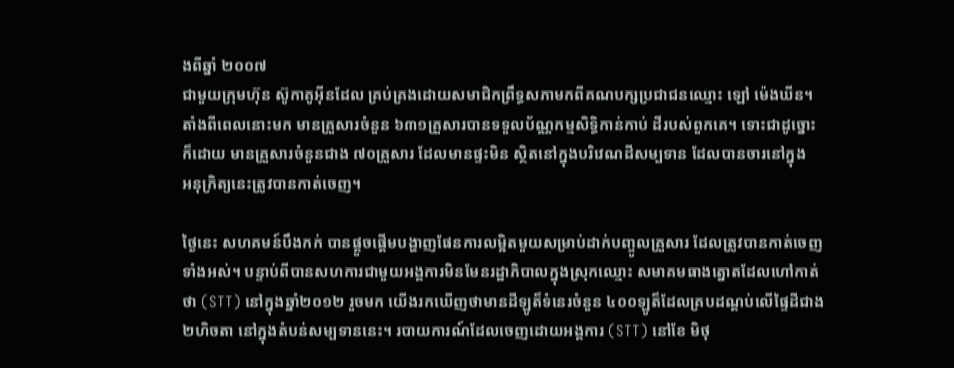ងពីឆ្នាំ ២០០៧
ជាមួយក្រុមហ៊ុន ស៊ូកាគូអ៊ីនដែល គ្រប់គ្រងដោយសមាជិកព្រឹទ្ធសភាមកពីគណបក្សប្រជាជនឈ្មោះ ឡៅ ម៉េងឃីន។
តាំងពីពេលនោះមក មានគ្រួសារចំនួន ៦៣១គ្រួសារបានទទួលប័ណ្ណកម្មសិទ្ធិកាន់កាប់ ដីរបស់ពួកគេ។ ទោះជាដូច្នោះ
ក៏ដោយ មានគ្រួសារចំនួនជាង ៧០គ្រួសារ ដែលមានផ្ទះមិន ស្ថិតនៅក្នុងបរិវេណដីសម្បទាន ដែលបានចារនៅក្នុង
អនុក្រិត្យនេះត្រូវបានកាត់ចេញ។

ថ្ងៃនេះ សហគមន៍បឹងកក់ បានផ្តួចផ្ដើមបង្ហាញផែនការលម្អិតមួយសម្រាប់ដាក់បញ្ចូលគ្រួសារ ដែលត្រូវបានកាត់ចេញ
ទាំងអស់។ បន្ទាប់ពីបានសហការជាមួយអង្គការមិនមែនរដ្ឋាភិបាលក្នុងស្រុកឈ្មោះ សមាគមធាងត្នោតដែលហៅកាត់
ថា (STT) នៅក្នុងឆ្នាំ២០១២ រួចមក យើងរកឃើញថាមានដីឡូត៏ទំនេរចំនួន ៤០០ឡូត៏ដែលគ្របដណ្ដប់លើផ្ទៃដីជាង
២ហិចតា នៅក្នុងតំបន់សម្បទាននេះ។ របាយការណ៍ដែលចេញដោយអង្គការ (STT) នៅខែ មិថុ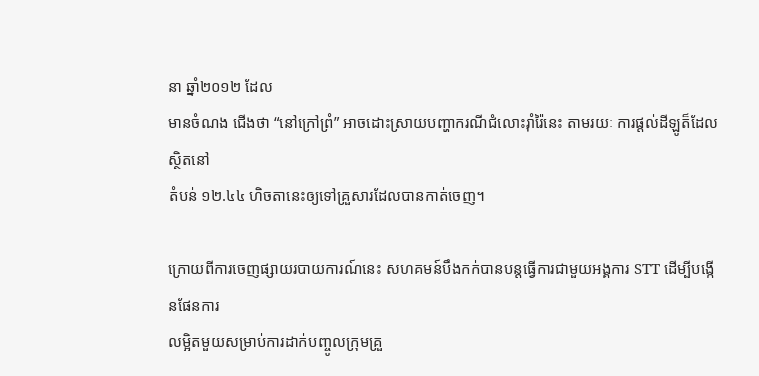នា ឆ្នាំ២០១២ ដែល
មានចំណង ជើងថា “នៅក្រៅព្រំ” អាចដោះស្រាយបញ្ហាករណីជំលោះរ៉ាំរ៉ៃនេះ តាមរយៈ ការផ្តល់ដីឡូត៏ដែលស្ថិតនៅ
តំបន់ ១២.៤៤ ហិចតានេះឲ្យទៅគ្រួសារដែលបានកាត់ចេញ។

ក្រោយពីការចេញផ្សាយរបាយការណ៍នេះ សហគមន៍បឹងកក់បានបន្ដធ្វើការជាមួយអង្គការ STT ដើម្បីបង្កើនផែនការ
លម្អិតមួយសម្រាប់ការដាក់បញ្ចូលក្រុមគ្រួ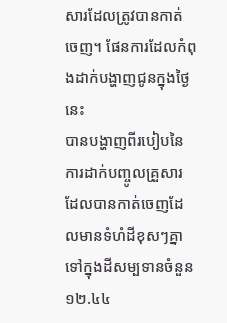សារដែលត្រូវបានកាត់ចេញ។ ផែនការដែលកំពុងដាក់បង្ហាញជូនក្នុងថ្ងៃនេះ
បានបង្ហាញពីរបៀបនៃការដាក់បញ្ចូលគ្រួសារដែលបានកាត់ចេញដែលមានទំហំដីខុសៗគ្នាទៅក្នុងដីសម្បទានចំនួន
១២.៤៤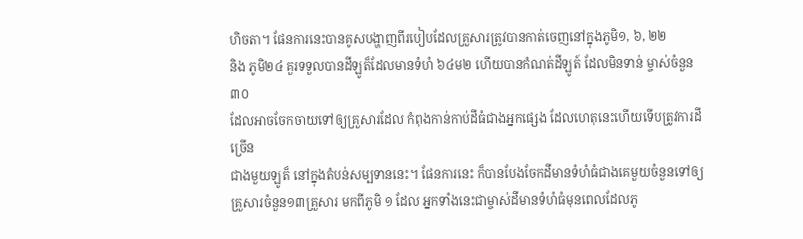ហិចតា។ ផែនការនេះបានគូសបង្ហាញពីរបៀបដែលគ្រួសារត្រូវបានកាត់ចេញនៅក្នុងភូមិ១, ៦, ២២
និង ភូមិ២៤ គួរទទួលបានដីឡូត៏ដែលមានទំហំ ៦៤ម២ ហើយបានកំណត់ដីឡូត៍ ដែលមិនទាន់ ម្ចាស់ចំនួន៣០
ដែលអាចចែកចាយទៅឲ្យគ្រួសារដែល កំពុងកាន់កាប់ដីធំជាងអ្នកផ្សេង ដែលហេតុនេះហើយទើបត្រូវការដីច្រើន
ជាងមួយឡូត៏ នៅក្នុងតំបន់សម្បទាននេះ។ ផែនការនេះ ក៏បានបែងចែកដីមានទំហំធំជាងគេមួយចំនួនទៅឲ្យ
គ្រួសារចំនួន១៣គ្រួសារ មកពីភូមិ ១ ដែល អ្នកទាំងនេះជាម្ចាស់ដីមានទំហំធំមុនពេលដែលភូ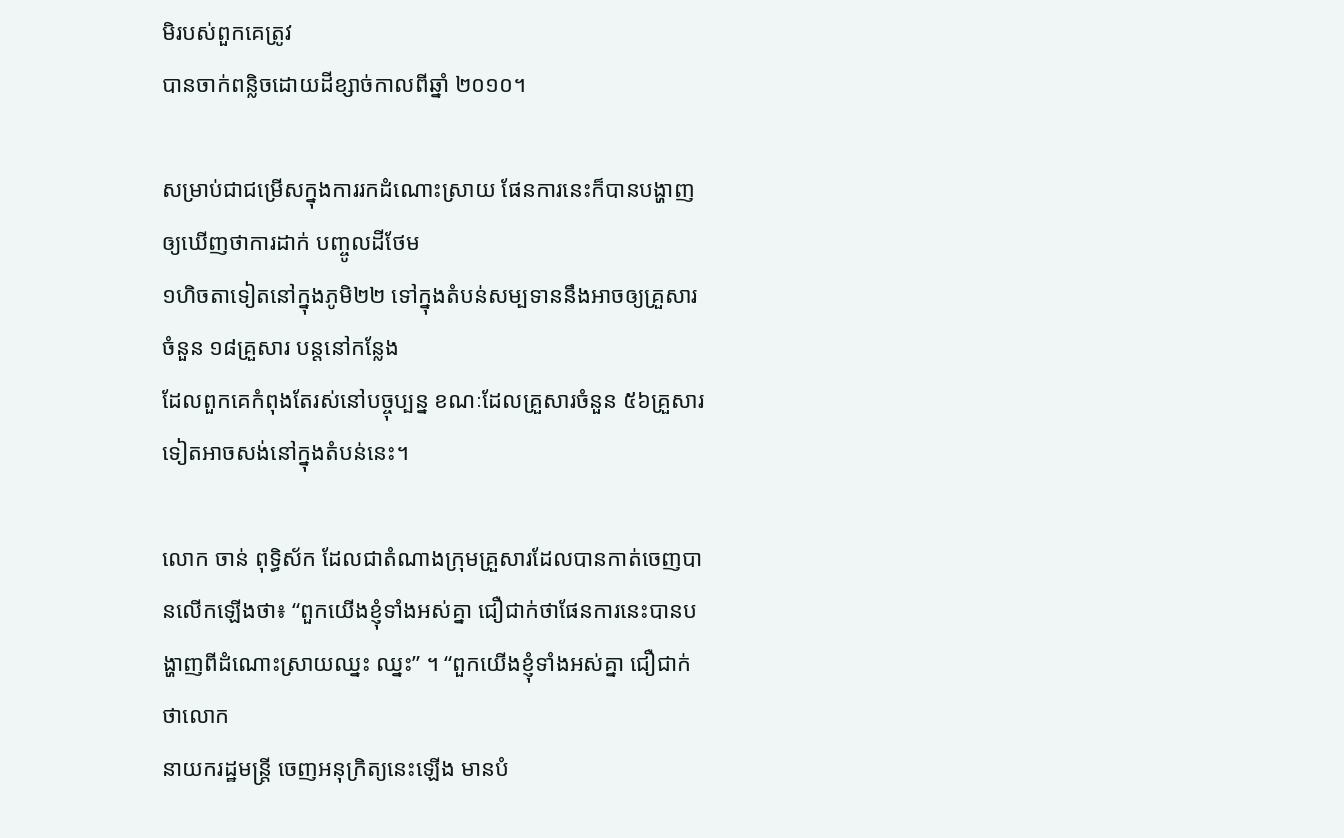មិរបស់ពួកគេត្រូវ
បានចាក់ពន្លិចដោយដីខ្សាច់កាលពីឆ្នាំ ២០១០។

សម្រាប់ជាជម្រើសក្នុងការរកដំណោះស្រាយ ផែនការនេះក៏បានបង្ហាញឲ្យឃើញថាការដាក់ បញ្ចូលដីថែម
១ហិចតាទៀតនៅក្នុងភូមិ២២ ទៅក្នុងតំបន់សម្បទាននឹងអាចឲ្យគ្រួសារចំនួន ១៨គ្រួសារ បន្ដនៅកន្លែង
ដែលពួកគេកំពុងតែរស់នៅបច្ចុប្បន្ន ខណៈដែលគ្រួសារចំនួន ៥៦គ្រួសារទៀតអាចសង់នៅក្នុងតំបន់នេះ។

លោក ចាន់ ពុទ្ធិស័ក ដែលជាតំណាងក្រុមគ្រួសារដែលបានកាត់ចេញបានលើកឡើងថា៖ “ពួកយើងខ្ញុំទាំងអស់គ្នា ជឿជាក់ថាផែនការនេះបានបង្ហាញពីដំណោះស្រាយឈ្នះ ឈ្នះ” ។ “ពួកយើងខ្ញុំទាំងអស់គ្នា ជឿជាក់ថាលោក
នាយករដ្ឋមន្រ្តី ចេញអនុក្រិត្យនេះឡើង មានបំ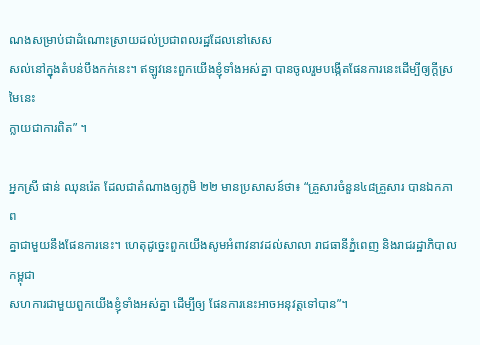ណងសម្រាប់ជាដំណោះស្រាយដល់ប្រជាពលរដ្ឋដែលនៅសេស
សល់នៅក្នុងតំបន់បឹងកក់នេះ។ ឥឡូវនេះពួកយើងខ្ញុំទាំងអស់គ្នា បានចូលរួមបង្កើតផែនការនេះដើម្បីឲ្យក្ដីស្រមៃនេះ
ក្លាយជាការពិត” ។

អ្នកស្រី ផាន់ ឈុនរ៉េត ដែលជាតំណាងឲ្យភូមិ ២២ មានប្រសាសន៍ថា៖ “គ្រួសារចំនួន៤៨គ្រួសារ បានឯកភាព
គ្នាជាមួយនឹងផែនការនេះ។ ហេតុដូច្នេះពួកយើងសូមអំពាវនាវដល់សាលា រាជធានីភ្នំពេញ និងរាជរដ្ឋាភិបាលកម្ពុជា
សហការជាមួយពួកយើងខ្ញុំទាំងអស់គ្នា ដើម្បីឲ្យ ផែនការនេះអាចអនុវត្តទៅបាន”។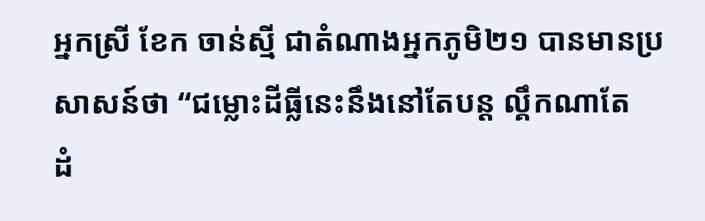អ្នកស្រី ខែក ចាន់ស្មី ជាតំណាងអ្នកភូមិ២១ បានមានប្រសាសន៍ថា “ជម្លោះដីធ្លីនេះនឹងនៅតែបន្ដ ល្គឹកណាតែ
ដំ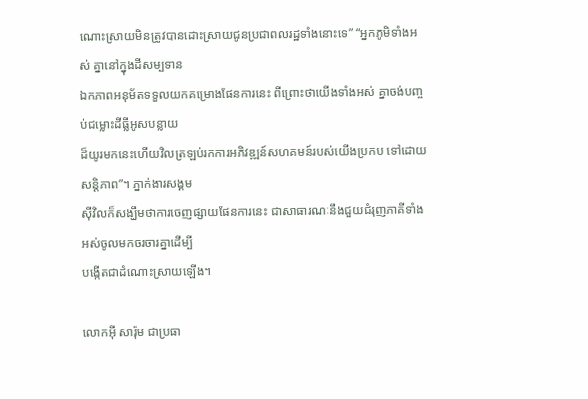ណោះស្រាយមិនត្រូវបានដោះស្រាយជូនប្រជាពលរដ្ឋទាំងនោះទេ” “អ្នកភូមិទាំងអស់ គ្នានៅក្នុងដីសម្បទាន
ឯកភាពអនុម័តទទួលយកគម្រោងផែនការនេះ ពីព្រោះថាយើងទាំងអស់ គ្នាចង់បញ្ចប់ជម្លោះដីធ្លីអូសបន្លាយ
ដ៏យូរមកនេះហើយវិលត្រឡប់រកការអភិវឌ្ឍន៍សហគមន៍របស់យើងប្រកប ទៅដោយសន្ដិភាព”។ ភ្នាក់ងារសង្គម
ស៊ីវិលក៏សង្ឃឹមថាការចេញផ្សាយផែនការនេះ ជាសាធារណៈនឹងជួយជំរុញភាគីទាំងអស់ចូលមកចរចារគ្នាដើម្បី
បង្កើតជាដំណោះស្រាយឡើង។

លោកអ៊ី សារ៉ុម ជាប្រធា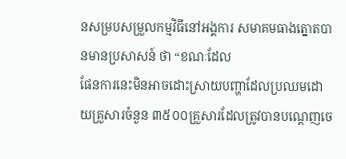នសម្របសម្រួលកម្មវិធីនៅអង្គការ សមាគមធាងត្នោតបានមានប្រសាសន៍ ថា “ខណៈដែល
ផែនការនេះមិនអាចដោះស្រាយបញ្ហាដែលប្រឈមដោយគ្រួសារចំនួន ៣៥០០គ្រួសារដែលត្រូវបានបណ្ដេញចេ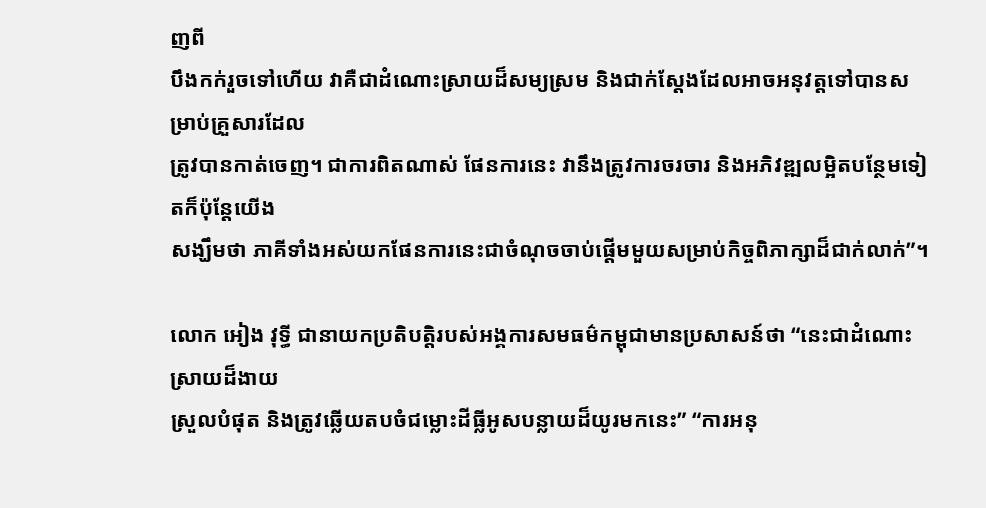ញពី
បឹងកក់រួចទៅហើយ វាគឺជាដំណោះស្រាយដ៏សម្យស្រម និងជាក់ស្ដែងដែលអាចអនុវត្តទៅបានសម្រាប់គ្រួសារដែល
ត្រូវបានកាត់ចេញ។ ជាការពិតណាស់ ផែនការនេះ វានឹងត្រូវការចរចារ និងអភិវឌ្ឍលម្អិតបន្ថែមទៀតក៏ប៉ុន្ដែយើង
សង្ឃឹមថា ភាគីទាំងអស់យកផែនការនេះជាចំណុចចាប់ផ្ដើមមួយសម្រាប់កិច្ចពិភាក្សាដ៏ជាក់លាក់”។

លោក អៀង វុទ្ធី ជានាយកប្រតិបត្តិរបស់អង្គការសមធម៌កម្ពុជាមានប្រសាសន៍ថា “នេះជាដំណោះ ស្រាយដ៏ងាយ
ស្រួលបំផុត និងត្រូវឆ្លើយតបចំជម្លោះដីធ្លីអូសបន្លាយដ៏យូរមកនេះ” “ការអនុ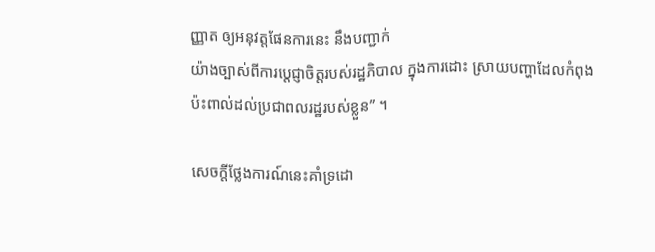ញ្ញាត ឲ្យអនុវត្តផែនការនេះ នឹងបញ្ជាក់
យ៉ាងច្បាស់ពីការប្ដេជ្ញាចិត្តរបស់រដ្ឋភិបាល ក្នុងការដោះ ស្រាយបញ្ហាដែលកំពុងប៉ះពាល់ដល់ប្រជាពលរដ្ឋរបស់ខ្លួន” ។

សេចក្តីថ្លែងការណ៍នេះគាំទ្រដោ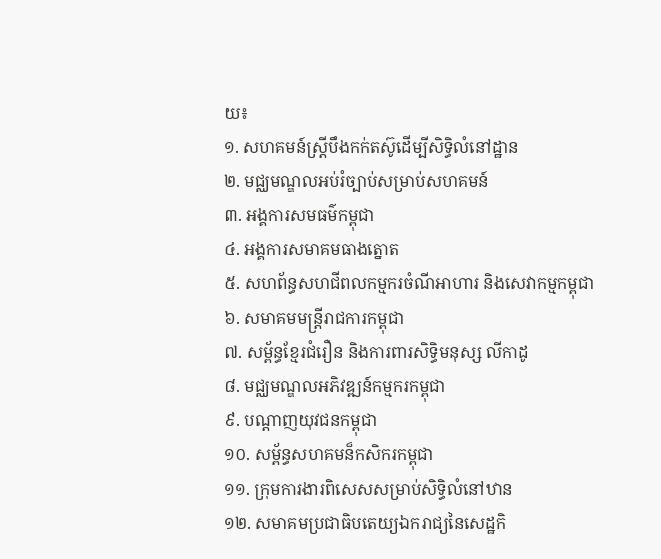យ៖
១. សហគមន៍ស្រ្ដីបឹងកក់តស៊ូដើម្បីសិទ្ធិលំនៅដ្ឋាន
២. មជ្ឈមណ្ឌលអប់រំច្បាប់សម្រាប់សហគមន៍
៣. អង្គការសមធម៌កម្ពុជា
៤. អង្គការសមាគមធាងត្នោត
៥. សហព័ន្ធសហជីពលកម្មករចំណីអាហារ និងសេវាកម្មកម្ពុជា
៦. សមាគមមន្រ្ដីរាជការកម្ពុជា
៧. សម្ព័ន្ធខ្មែរជំរឿន និងការពារសិទ្ធិមនុស្ស លីកាដូ
៨. មជ្ឈមណ្ឌលអភិវឌ្ឍន៍កម្មករកម្ពុជា
៩. បណ្ដាញយុវជនកម្ពុជា
១០. សម្ព័ន្ធសហគមន៏កសិករកម្ពុជា
១១. ក្រុមការងារពិសេសសម្រាប់សិទ្ធិលំនៅឋាន
១២. សមាគមប្រជាធិបតេយ្យឯករាជ្យនៃសេដ្ឋកិ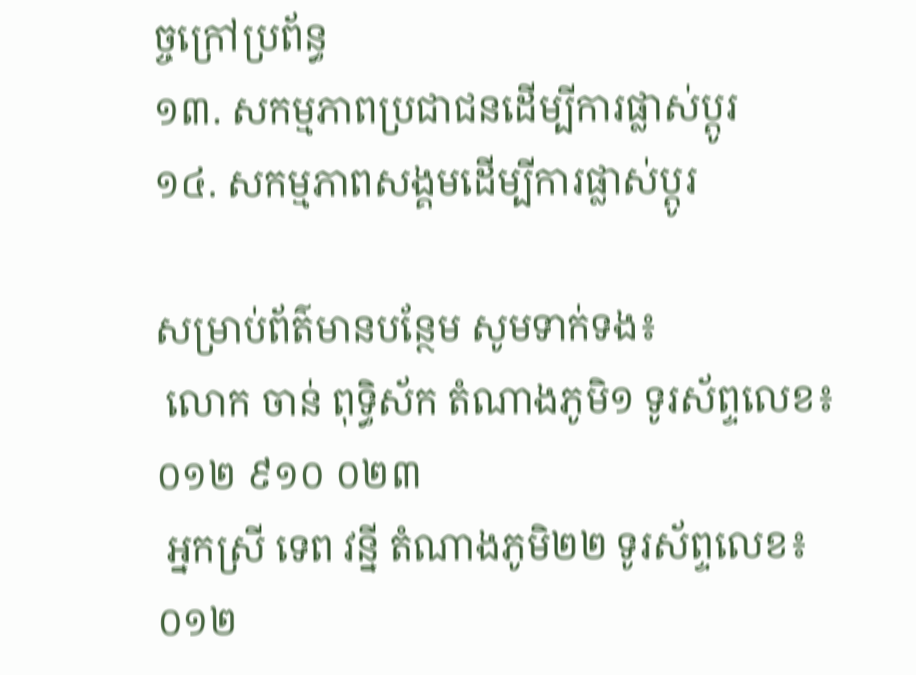ច្ចក្រៅប្រព័ន្ធ
១៣. សកម្មភាពប្រជាជនដើម្បីការផ្លាស់ប្ដូរ
១៤. សកម្មភាពសង្គមដើម្បីការផ្លាស់ប្ដូរ

សម្រាប់ព័ត៌មានបន្ថែម សូមទាក់ទង៖
 លោក ចាន់ ពុទ្ធិស័ក តំណាងភូមិ១ ទូរស័ព្ទលេខ៖ ០១២ ៩១០ ០២៣
 អ្នកស្រី ទេព វន្នី តំណាងភូមិ២២ ទូរស័ព្ទលេខ៖ ០១២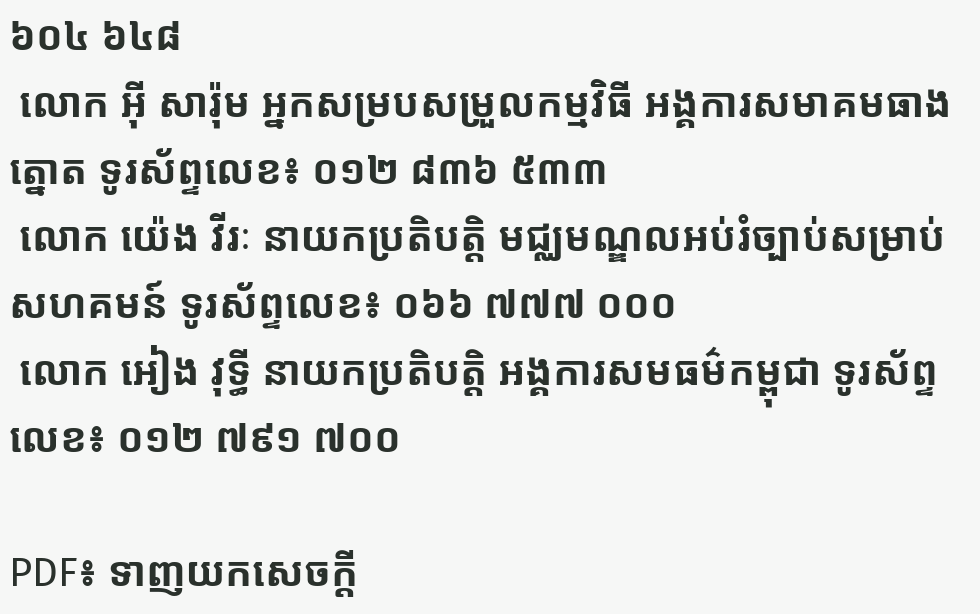៦០៤ ៦៤៨
 លោក អ៊ី សារ៉ុម អ្នកសម្របសម្រួលកម្មវិធី អង្គការសមាគមធាងត្នោត ទូរស័ព្ទលេខ៖ ០១២ ៨៣៦ ៥៣៣
 លោក យ៉េង វីរៈ នាយកប្រតិបត្តិ មជ្ឈមណ្ឌលអប់រំច្បាប់សម្រាប់សហគមន៍ ទូរស័ព្ទលេខ៖ ០៦៦ ៧៧៧ ០០០
 លោក អៀង វុទ្ធី នាយកប្រតិបត្តិ អង្គការសមធម៌កម្ពុជា ទូរស័ព្ទលេខ៖ ០១២ ៧៩១ ៧០០

PDF៖ ទាញយកសេចក្តី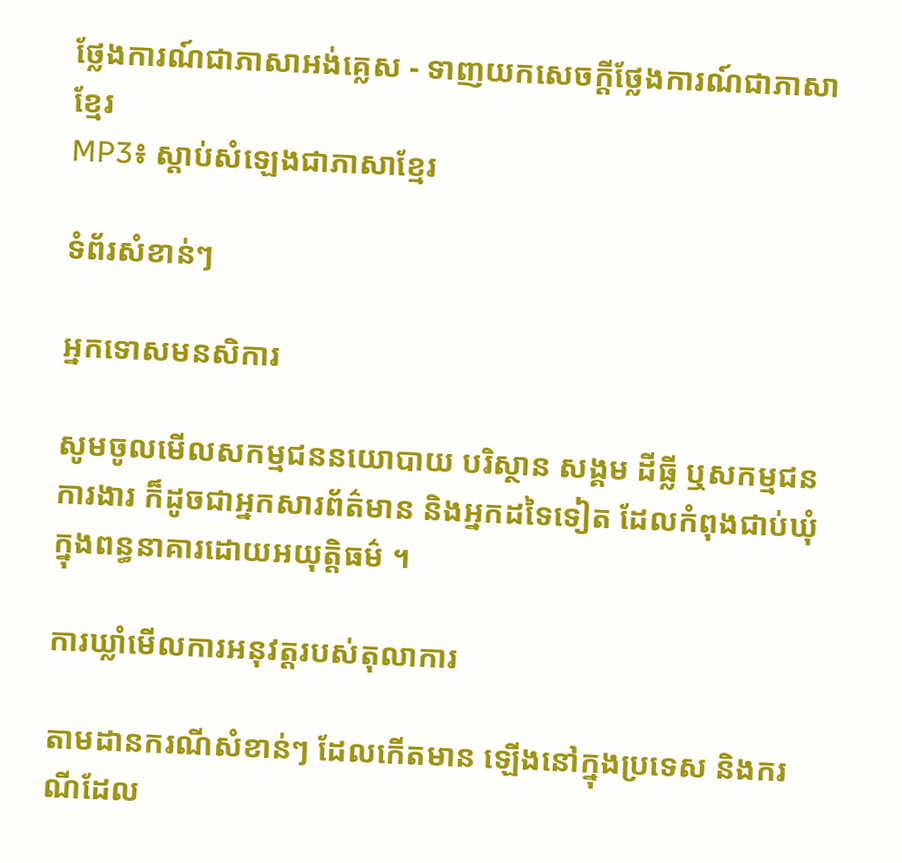ថ្លែងការណ៍ជាភាសាអង់គ្លេស - ទាញយកសេចក្តីថ្លែងការណ៍ជាភាសាខ្មែរ
MP3៖ ស្តាប់សំឡេងជាភាសាខ្មែរ

ទំព័រសំខាន់ៗ

អ្នកទោសមនសិការ

សូមចូលមើលសកម្មជននយោបាយ បរិស្ថាន សង្គម ដីធ្លី ឬសកម្មជនការងារ ក៏ដូចជាអ្នកសារព័ត៌មាន និងអ្នកដទៃទៀត ដែលកំពុងជាប់ឃុំក្នុងពន្ធនាគារដោយអយុត្តិធម៌ ។

ការឃ្លាំមើលការអនុវត្តរបស់តុលាការ

តាមដានករណីសំខាន់ៗ ដែលកើតមាន ឡើងនៅក្នុងប្រទេស និងករណីដែល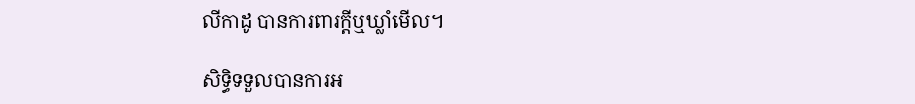លីកាដូ បានការពារក្ដីឬឃ្លាំមើល។

សិទ្ធិទទួលបានការអ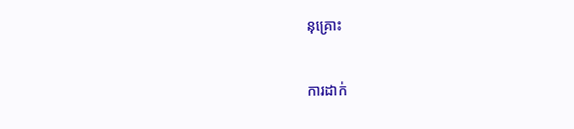នុគ្រោះ

ការដាក់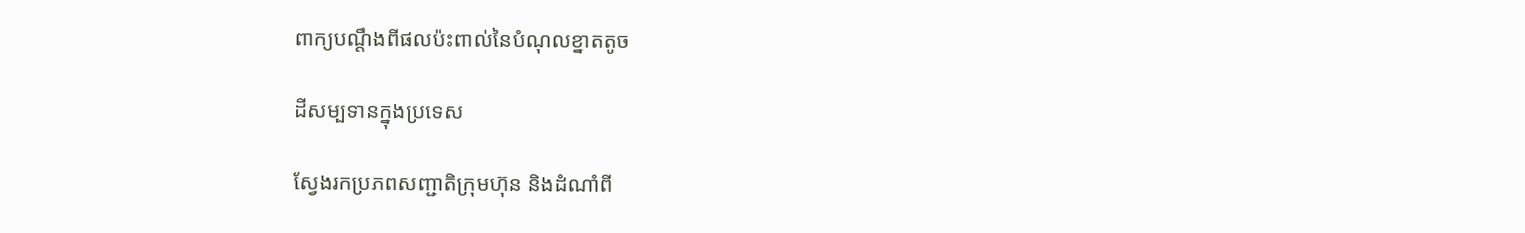ពាក្យបណ្ដឹងពីផលប៉ះពាល់នៃបំណុលខ្នាតតូច

ដីសម្បទានក្នុងប្រទេស

ស្វែងរកប្រភពសញ្ជាតិក្រុមហ៊ុន និងដំណាំពី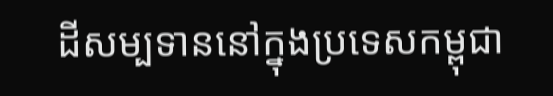ដីសម្បទាននៅក្នុងប្រទេសកម្ពុជា